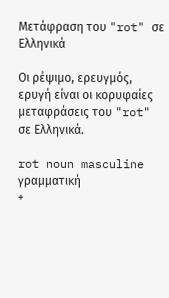Μετάφραση του "rot" σε Ελληνικά

Οι ρέψιμο, ερευγμός, ερυγή είναι οι κορυφαίες μεταφράσεις του "rot" σε Ελληνικά.

rot noun masculine γραμματική
+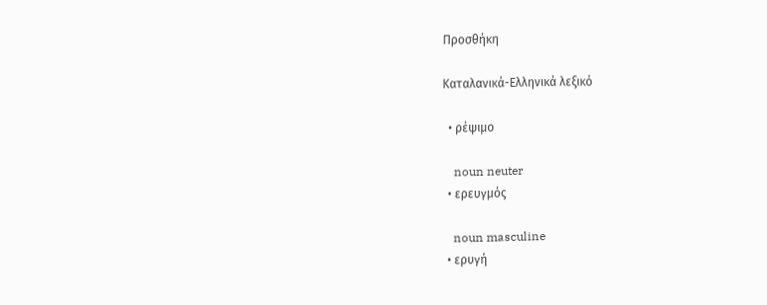Προσθήκη

Καταλανικά-Ελληνικά λεξικό

  • ρέψιμο

    noun neuter
  • ερευγμός

    noun masculine
  • ερυγή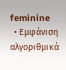feminine
  • Εμφάνιση αλγοριθμικά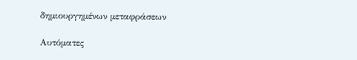δημιουργημένων μεταφράσεων

Αυτόματες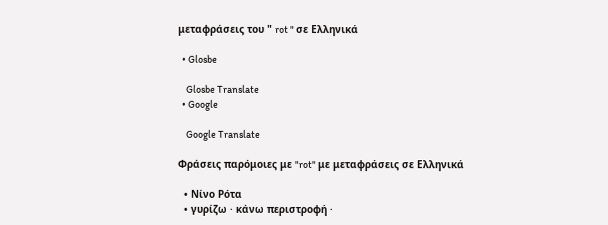μεταφράσεις του " rot " σε Ελληνικά

  • Glosbe

    Glosbe Translate
  • Google

    Google Translate

Φράσεις παρόμοιες με "rot" με μεταφράσεις σε Ελληνικά

  • Νίνο Ρότα
  • γυρίζω · κάνω περιστροφή ·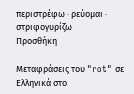περιστρέφω · ρεύομαι · στριφογυρίζω
Προσθήκη

Μεταφράσεις του "rot" σε Ελληνικά στο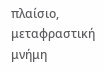πλαίσιο, μεταφραστική μνήμη